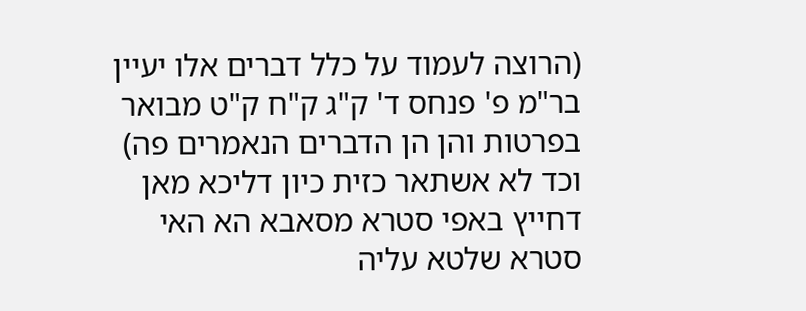(הרוצה לעמוד על כלל דברים אלו יעיין בר"מ פ' פנחס ד' ק"ג ק"ח ק"ט מבואר בפרטות והן הן הדברים הנאמרים פה) וכד לא אשתאר כזית כיון דליכא מאן דחייץ באפי סטרא מסאבא הא האי סטרא שלטא עליה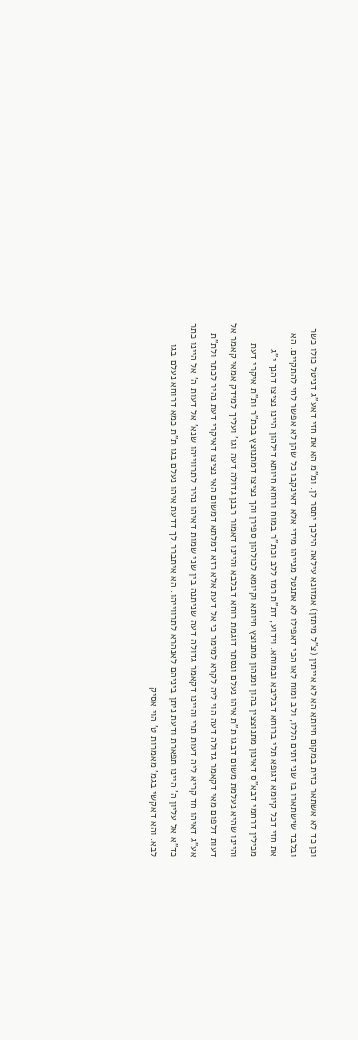וכן כד לא אשתאר כזית במקום חיותא הא לא אייתין (צ"ל מיתזן) אמזונא עילאה הילכך יתסר לן. ומ"מ הא את חזי דאע"ג דניטל כולו כשר ובלבד שישתארו בו שני זתים הללו, ולב ומוח לאו הכי דאפילו לא אתנטל מנייהו מידי אלא דאינקבו כל שהן לא אפשר לחי להתקיים. הא את חזי דכל קיומא דגופא תלי ברוחא דבליבא ובמוחא. וידוע, דת"ת רמז ללב וכת"ר במוח ורוחא חיותא דילהון היינו נציצו דהנך י"ג מכילין דרחמי דבא"ס דאינון מתנוצצין בהון ומנהון מתנוצץ חיותא וקיומא לכולהון ספירן והך נציצו דמתנוצץ בכת"ר ות"ת איקרי דעת והיינו שהיא נעלמת משום דבגו ת"ת איהו נעלם ונסתר דוגמת רוחא דבלבא והיינו דאמור רבנן גדולה דעה וגו' ועליך למידק אמאי קאמר אל דעות דלפום מאי דקאמר גדולה דעה הוי ליה לקרא למימר כי אל דעת אלא רזא דמלתא דמשום האי נציצו דאיקרי דעת נהיר לכתר ולת"ת אע"ג דאיהו חד קריא ליה דעות תרי והיינו דקאמר גדולה דעה שניתנה בין שני שמות דאיהו נהיר לתרווייהו שנא' אל דעות ה' אל היינו כתר כד"א אל עליון ה' היינו תפארת ודעת ניתן ביניהם לאנהרא לתרווייהו. הא איתברר לך דדעת איהו נעלם בגו ת"ת כמא דרוחא נעלם בגו לבא. והא דאקשי בגמ' מאמרות ט' הוי אסיק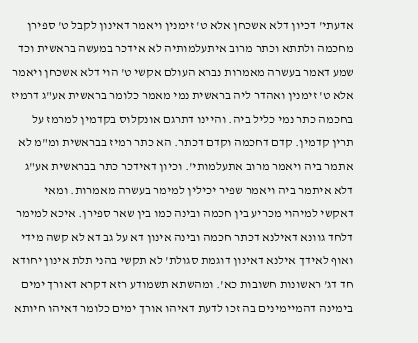אדעתי' דכיון דלא אשכחן אלא ט' זימנין ויאמר דאינון לקבל ט' ספירן מחכמה ולתתא וכתר מרוב איתעלמותיה לא אידכר במעשה בראשית וכד שמע דאמר בעשרה מאמרות נברא העולם אקשי ט' הוי דלא אשכחן ויאמר אלא ט' זימנין ואהדר ליה בראשית נמי מאמר כלומר בראשית אע"ג דרמיז בחכמה כתר נמי כליל ביה. והיינו דתרגם אונקלוס בקדמין למרמז על תרין קדמין. קדם דחכמה וקדם דכתר. הא כתר רמיז בבראשית ומ"מ לא אתמר ביה ויאמר מרוב אתעלמותי'. וכיון דאידכר כתר בבראשית אע"ג דלא איתמר ביה ויאמר שפיר יכילין למימר בעשרה מאמרות. ומאי דאקשי למיהוי מכריע בין חכמה ובינה כמו בין שאר ספירן. איכא למימר דלחד גוונא דאילנא דכתר חכמה ובינה אינון דא על גב דא לא קשה מידי ואוף לאידך אילנא דאינון דוגמת סגולת' לא תקשי בהני תלת אינון יחודא חד דג' ראשונות חשובות כא'. ומהשתא תשמודע רזא דקרא דאורך ימים בימינה דהמיימינים בה זכו לדעת דאיהו אורך ימים כלומר דאיהו חיותא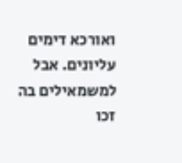ואורכא דימים עליונים. אבל למשמאילים בה זכו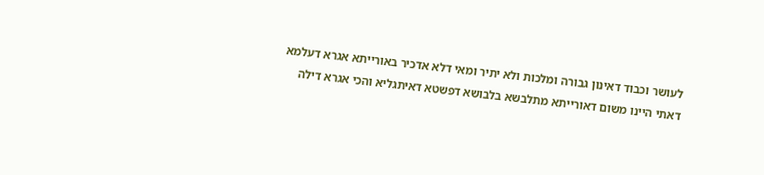לעושר וכבוד דאינון גבורה ומלכות ולא יתיר ומאי דלא אדכיר באורייתא אגרא דעלמא דאתי היינו משום דאורייתא מתלבשא בלבושא דפשטא דאיתגליא והכי אגרא דילה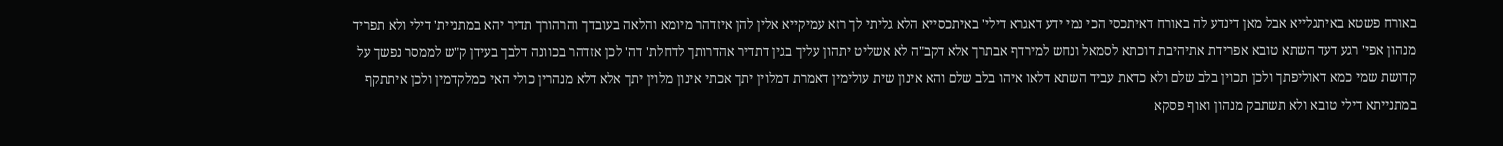באורח פשטא באיתגלייא אבל מאן דינדע לה באורח דאיתכסי הכי נמי ידע דאגרא דילי' באיתכסייא הלא גליתי לך רזא עמיקייא אלין להן איזדהר מיומא והלאה בעובדך והרהורך תדיר יהא במתניית' דילי ולא תפריד מנהון אפי' רגע דעד השתא טובא אפרידת אתיהיבת דוכתא לסמאל ונחש למירדף אבתרך אלא דקב"ה לא אשליט יתהון עליך בגין דתדיר אהדרותך לדחלת' דה' לכן אזדהר בכוונה דלבך בעידן ק"ש לממסר נפשך על קדושת שמי כמא דאוליפתך ולכן תכוין בלב שלם ולא כדאת עביד השתא דלאו איהו בלב שלם והא אינון שית עולימין דאמרת דמלוין יתך אכתי אינון מלוין יתך אלא דלא מנהרין כולי האי כמלקדמין ולכן איתתקף במתנייתא דילי טובא ולא תשתבק מנהון ואוף פסקא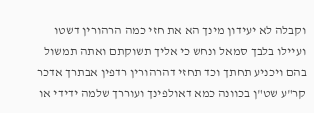וקבלה לא יעידון מינך הא את חזי כמה הרהורין דשטו ועיילו בלבך סמאל ונחש כי אליך תשוקתם ואתה תמשול בהם ויכניע תחתך וכד תחזי דהרהורין רדפין אבתרך אדכר קר"ע שט"ן בכוונה כמא דאולפינך ועוררך שלמה ידידי או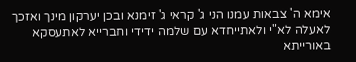אימא ה' צבאות עמנו הני ג' קראי ג' זימנא ובכן יערקון מינך ואזכך לאעלה לא"י ולאתייחדא עם שלמה ידידי וחברייא לאתעסקא באורייתא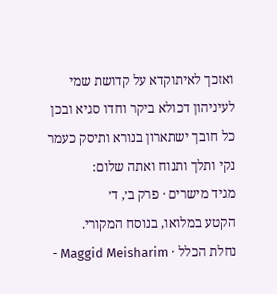ואזכך לאיתוקדא על קדושת שמי לעיניהון דכולא ביקר וחדו סגיא ובכן כל חובך ישתארון בנורא ותיסק כעמר נקי ותלך ותנוח ואתה שלום:
מגיד מישרים · פרק ב׳, ד׳
הקטע במלואו, בנוסח המקורי.
נחלת הכלל · Maggid Meisharim -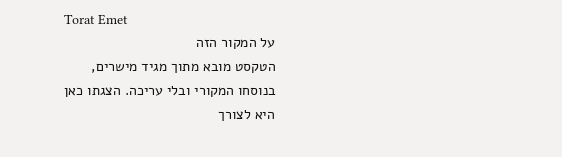Torat Emet
על המקור הזה
הטקסט מובא מתוך מגיד מישרים, בנוסחו המקורי ובלי עריכה. הצגתו כאן היא לצורך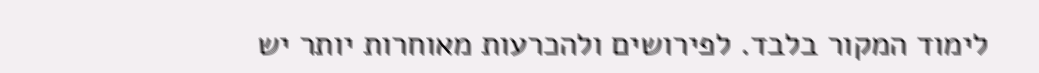לימוד המקור בלבד. לפירושים ולהכרעות מאוחרות יותר יש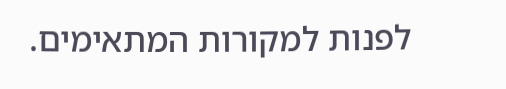לפנות למקורות המתאימים.